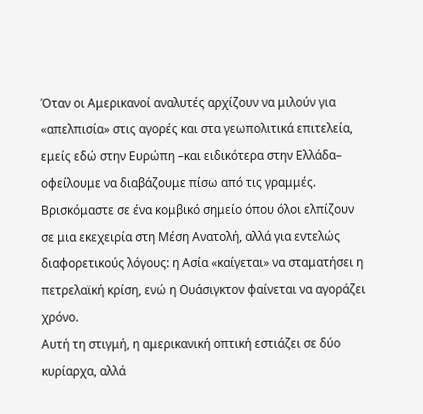Όταν οι Αμερικανοί αναλυτές αρχίζουν να μιλούν για «απελπισία» στις αγορές και στα γεωπολιτικά επιτελεία, εμείς εδώ στην Ευρώπη –και ειδικότερα στην Ελλάδα– οφείλουμε να διαβάζουμε πίσω από τις γραμμές. Βρισκόμαστε σε ένα κομβικό σημείο όπου όλοι ελπίζουν σε μια εκεχειρία στη Μέση Ανατολή, αλλά για εντελώς διαφορετικούς λόγους: η Ασία «καίγεται» να σταματήσει η πετρελαϊκή κρίση, ενώ η Ουάσιγκτον φαίνεται να αγοράζει χρόνο.
Αυτή τη στιγμή, η αμερικανική οπτική εστιάζει σε δύο κυρίαρχα, αλλά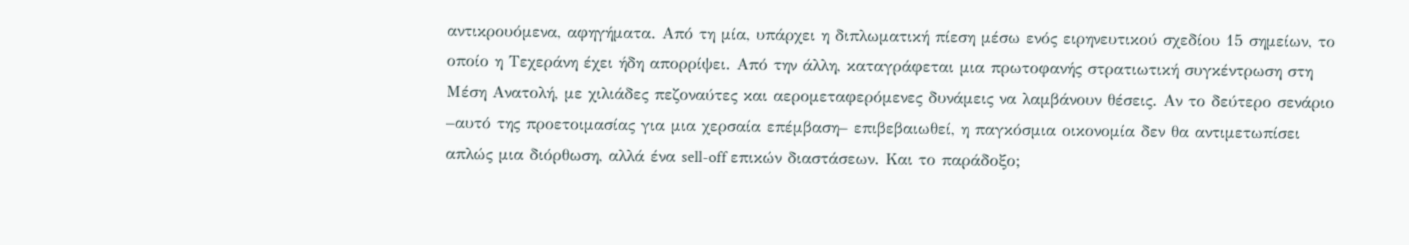αντικρουόμενα, αφηγήματα. Από τη μία, υπάρχει η διπλωματική πίεση μέσω ενός ειρηνευτικού σχεδίου 15 σημείων, το οποίο η Τεχεράνη έχει ήδη απορρίψει. Από την άλλη, καταγράφεται μια πρωτοφανής στρατιωτική συγκέντρωση στη Μέση Ανατολή, με χιλιάδες πεζοναύτες και αερομεταφερόμενες δυνάμεις να λαμβάνουν θέσεις. Αν το δεύτερο σενάριο –αυτό της προετοιμασίας για μια χερσαία επέμβαση– επιβεβαιωθεί, η παγκόσμια οικονομία δεν θα αντιμετωπίσει απλώς μια διόρθωση, αλλά ένα sell-off επικών διαστάσεων. Και το παράδοξο;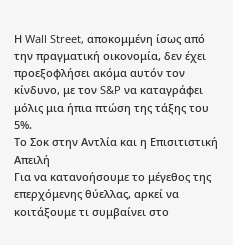Η Wall Street, αποκομμένη ίσως από την πραγματική οικονομία, δεν έχει προεξοφλήσει ακόμα αυτόν τον κίνδυνο, με τον S&P να καταγράφει μόλις μια ήπια πτώση της τάξης του 5%.
Το Σοκ στην Αντλία και η Επισιτιστική Απειλή
Για να κατανοήσουμε το μέγεθος της επερχόμενης θύελλας, αρκεί να κοιτάξουμε τι συμβαίνει στο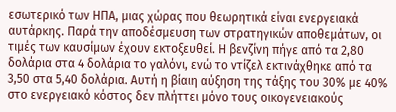εσωτερικό των ΗΠΑ, μιας χώρας που θεωρητικά είναι ενεργειακά αυτάρκης. Παρά την αποδέσμευση των στρατηγικών αποθεμάτων, οι τιμές των καυσίμων έχουν εκτοξευθεί. Η βενζίνη πήγε από τα 2,80 δολάρια στα 4 δολάρια το γαλόνι, ενώ το ντίζελ εκτινάχθηκε από τα 3,50 στα 5,40 δολάρια. Αυτή η βίαιη αύξηση της τάξης του 30% με 40% στο ενεργειακό κόστος δεν πλήττει μόνο τους οικογενειακούς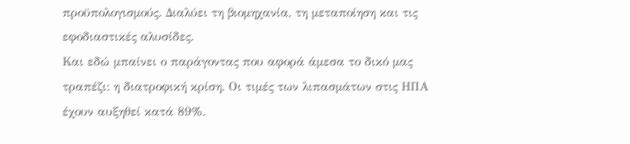προϋπολογισμούς. Διαλύει τη βιομηχανία, τη μεταποίηση και τις εφοδιαστικές αλυσίδες.
Και εδώ μπαίνει ο παράγοντας που αφορά άμεσα το δικό μας τραπέζι: η διατροφική κρίση. Οι τιμές των λιπασμάτων στις ΗΠΑ έχουν αυξηθεί κατά 89%.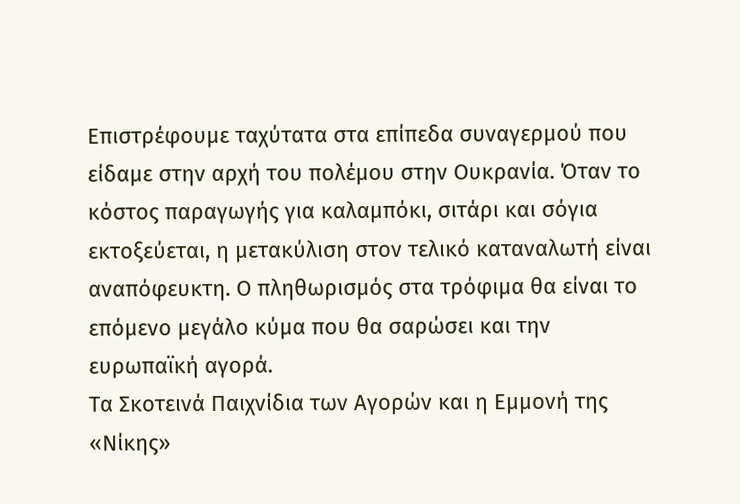Επιστρέφουμε ταχύτατα στα επίπεδα συναγερμού που είδαμε στην αρχή του πολέμου στην Ουκρανία. Όταν το κόστος παραγωγής για καλαμπόκι, σιτάρι και σόγια εκτοξεύεται, η μετακύλιση στον τελικό καταναλωτή είναι αναπόφευκτη. Ο πληθωρισμός στα τρόφιμα θα είναι το επόμενο μεγάλο κύμα που θα σαρώσει και την ευρωπαϊκή αγορά.
Τα Σκοτεινά Παιχνίδια των Αγορών και η Εμμονή της «Νίκης»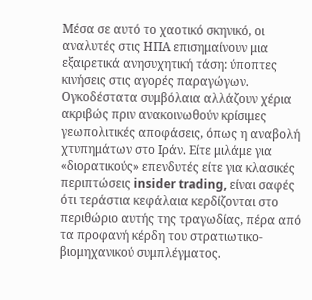Μέσα σε αυτό το χαοτικό σκηνικό, οι αναλυτές στις ΗΠΑ επισημαίνουν μια εξαιρετικά ανησυχητική τάση: ύποπτες κινήσεις στις αγορές παραγώγων. Ογκοδέστατα συμβόλαια αλλάζουν χέρια ακριβώς πριν ανακοινωθούν κρίσιμες γεωπολιτικές αποφάσεις, όπως η αναβολή χτυπημάτων στο Ιράν. Είτε μιλάμε για «διορατικούς» επενδυτές είτε για κλασικές περιπτώσεις insider trading, είναι σαφές ότι τεράστια κεφάλαια κερδίζονται στο περιθώριο αυτής της τραγωδίας, πέρα από τα προφανή κέρδη του στρατιωτικο-βιομηχανικού συμπλέγματος.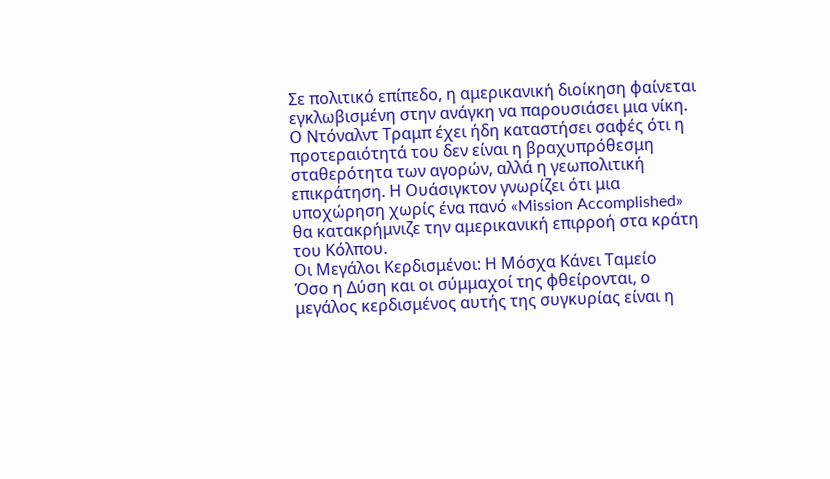Σε πολιτικό επίπεδο, η αμερικανική διοίκηση φαίνεται εγκλωβισμένη στην ανάγκη να παρουσιάσει μια νίκη. Ο Ντόναλντ Τραμπ έχει ήδη καταστήσει σαφές ότι η προτεραιότητά του δεν είναι η βραχυπρόθεσμη σταθερότητα των αγορών, αλλά η γεωπολιτική επικράτηση. Η Ουάσιγκτον γνωρίζει ότι μια υποχώρηση χωρίς ένα πανό «Mission Accomplished» θα κατακρήμνιζε την αμερικανική επιρροή στα κράτη του Κόλπου.
Οι Μεγάλοι Κερδισμένοι: Η Μόσχα Κάνει Ταμείο
Όσο η Δύση και οι σύμμαχοί της φθείρονται, ο μεγάλος κερδισμένος αυτής της συγκυρίας είναι η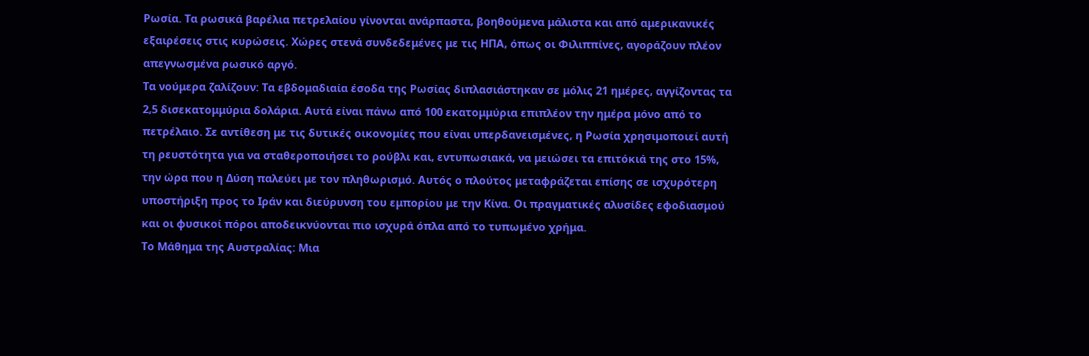Ρωσία. Τα ρωσικά βαρέλια πετρελαίου γίνονται ανάρπαστα, βοηθούμενα μάλιστα και από αμερικανικές εξαιρέσεις στις κυρώσεις. Χώρες στενά συνδεδεμένες με τις ΗΠΑ, όπως οι Φιλιππίνες, αγοράζουν πλέον απεγνωσμένα ρωσικό αργό.
Τα νούμερα ζαλίζουν: Τα εβδομαδιαία έσοδα της Ρωσίας διπλασιάστηκαν σε μόλις 21 ημέρες, αγγίζοντας τα 2,5 δισεκατομμύρια δολάρια. Αυτά είναι πάνω από 100 εκατομμύρια επιπλέον την ημέρα μόνο από το πετρέλαιο. Σε αντίθεση με τις δυτικές οικονομίες που είναι υπερδανεισμένες, η Ρωσία χρησιμοποιεί αυτή τη ρευστότητα για να σταθεροποιήσει το ρούβλι και, εντυπωσιακά, να μειώσει τα επιτόκιά της στο 15%, την ώρα που η Δύση παλεύει με τον πληθωρισμό. Αυτός ο πλούτος μεταφράζεται επίσης σε ισχυρότερη υποστήριξη προς το Ιράν και διεύρυνση του εμπορίου με την Κίνα. Οι πραγματικές αλυσίδες εφοδιασμού και οι φυσικοί πόροι αποδεικνύονται πιο ισχυρά όπλα από το τυπωμένο χρήμα.
Το Μάθημα της Αυστραλίας: Μια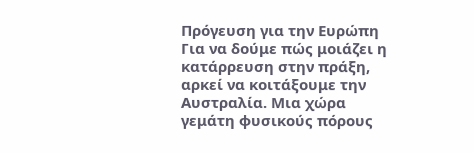Πρόγευση για την Ευρώπη
Για να δούμε πώς μοιάζει η κατάρρευση στην πράξη, αρκεί να κοιτάξουμε την Αυστραλία. Μια χώρα γεμάτη φυσικούς πόρους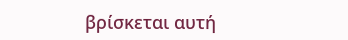βρίσκεται αυτή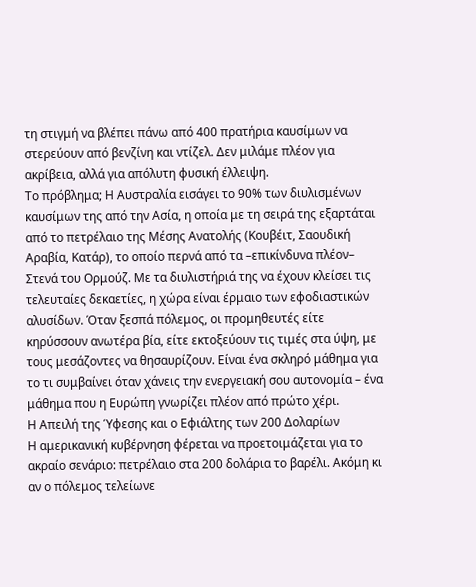τη στιγμή να βλέπει πάνω από 400 πρατήρια καυσίμων να στερεύουν από βενζίνη και ντίζελ. Δεν μιλάμε πλέον για ακρίβεια, αλλά για απόλυτη φυσική έλλειψη.
Το πρόβλημα; Η Αυστραλία εισάγει το 90% των διυλισμένων καυσίμων της από την Ασία, η οποία με τη σειρά της εξαρτάται από το πετρέλαιο της Μέσης Ανατολής (Κουβέιτ, Σαουδική Αραβία, Κατάρ), το οποίο περνά από τα –επικίνδυνα πλέον– Στενά του Ορμούζ. Με τα διυλιστήριά της να έχουν κλείσει τις τελευταίες δεκαετίες, η χώρα είναι έρμαιο των εφοδιαστικών αλυσίδων. Όταν ξεσπά πόλεμος, οι προμηθευτές είτε κηρύσσουν ανωτέρα βία, είτε εκτοξεύουν τις τιμές στα ύψη, με τους μεσάζοντες να θησαυρίζουν. Είναι ένα σκληρό μάθημα για το τι συμβαίνει όταν χάνεις την ενεργειακή σου αυτονομία – ένα μάθημα που η Ευρώπη γνωρίζει πλέον από πρώτο χέρι.
Η Απειλή της Ύφεσης και ο Εφιάλτης των 200 Δολαρίων
Η αμερικανική κυβέρνηση φέρεται να προετοιμάζεται για το ακραίο σενάριο: πετρέλαιο στα 200 δολάρια το βαρέλι. Ακόμη κι αν ο πόλεμος τελείωνε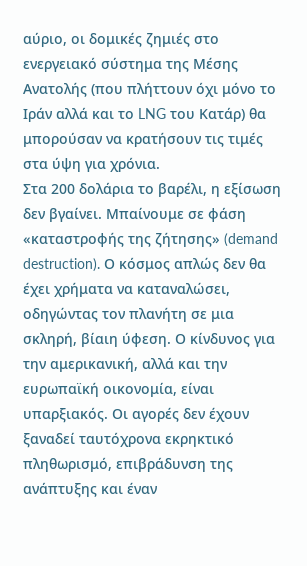αύριο, οι δομικές ζημιές στο ενεργειακό σύστημα της Μέσης Ανατολής (που πλήττουν όχι μόνο το Ιράν αλλά και το LNG του Κατάρ) θα μπορούσαν να κρατήσουν τις τιμές στα ύψη για χρόνια.
Στα 200 δολάρια το βαρέλι, η εξίσωση δεν βγαίνει. Μπαίνουμε σε φάση «καταστροφής της ζήτησης» (demand destruction). Ο κόσμος απλώς δεν θα έχει χρήματα να καταναλώσει, οδηγώντας τον πλανήτη σε μια σκληρή, βίαιη ύφεση. Ο κίνδυνος για την αμερικανική, αλλά και την ευρωπαϊκή οικονομία, είναι υπαρξιακός. Οι αγορές δεν έχουν ξαναδεί ταυτόχρονα εκρηκτικό πληθωρισμό, επιβράδυνση της ανάπτυξης και έναν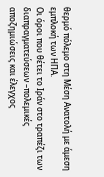θερμό πόλεμο στη Μέση Ανατολή με άμεση εμπλοκή των ΗΠΑ.
Οι όροι που θέτει το Ιράν στο τραπέζι των διαπραγματεύσεων –πολεμικές αποζημιώσεις και έλεγχος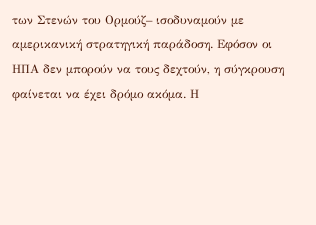των Στενών του Ορμούζ– ισοδυναμούν με αμερικανική στρατηγική παράδοση. Εφόσον οι ΗΠΑ δεν μπορούν να τους δεχτούν, η σύγκρουση φαίνεται να έχει δρόμο ακόμα. Η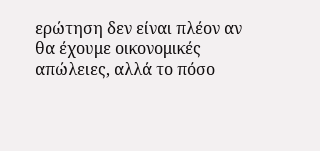ερώτηση δεν είναι πλέον αν θα έχουμε οικονομικές απώλειες, αλλά το πόσο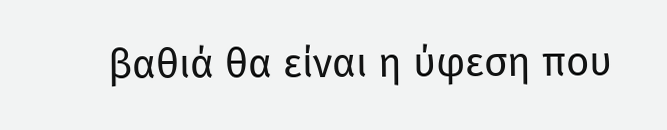βαθιά θα είναι η ύφεση που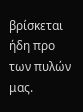βρίσκεται ήδη προ των πυλών μας.